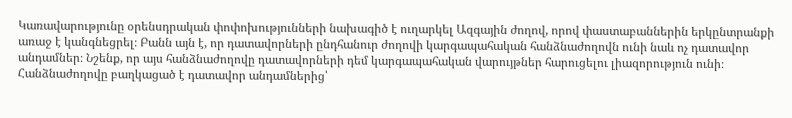Կառավարությունը օրենսդրական փոփոխությունների նախագիծ է ուղարկել Ազգային ժողով, որով փաստաբաններին երկընտրանքի առաջ է կանգնեցրել։ Բանն այն է, որ դատավորների ընդհանուր ժողովի կարգապահական հանձնաժողովն ունի նաև ոչ դատավոր անդամներ։ Նշենք, որ այս հանձնաժողովը դատավորների դեմ կարգապահական վարույթներ հարուցելու լիազորություն ունի։ Հանձնաժողովը բաղկացած է դատավոր անդամներից՝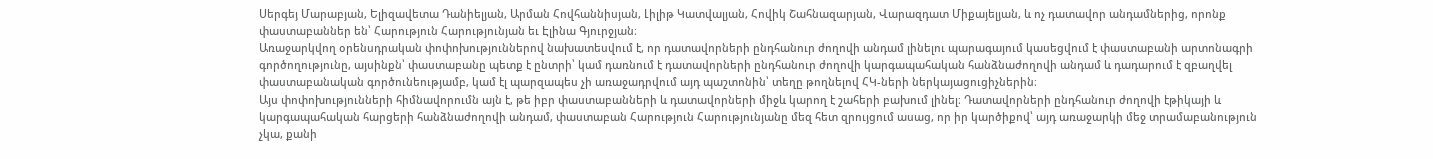Սերգեյ Մարաբյան, Ելիզավետա Դանիելյան, Արման Հովհաննիսյան, Լիլիթ Կատվալյան, Հովիկ Շահնազարյան, Վարազդատ Միքայելյան, և ոչ դատավոր անդամներից, որոնք փաստաբաններ են՝ Հարություն Հարությունյան եւ Էլինա Գյուրջյան։
Առաջարկվող օրենսդրական փոփոխություններով նախատեսվում է, որ դատավորների ընդհանուր ժողովի անդամ լինելու պարագայում կասեցվում է փաստաբանի արտոնագրի գործողությունը, այսինքն՝ փաստաբանը պետք է ընտրի՝ կամ դառնում է դատավորների ընդհանուր ժողովի կարգապահական հանձնաժողովի անդամ և դադարում է զբաղվել փաստաբանական գործունեությամբ, կամ էլ պարզապես չի առաջադրվում այդ պաշտոնին՝ տեղը թողնելով ՀԿ-ների ներկայացուցիչներին։
Այս փոփոխությունների հիմնավորումն այն է, թե իբր փաստաբանների և դատավորների միջև կարող է շահերի բախում լինել։ Դատավորների ընդհանուր ժողովի էթիկայի և կարգապահական հարցերի հանձնաժողովի անդամ, փաստաբան Հարություն Հարությունյանը մեզ հետ զրույցում ասաց, որ իր կարծիքով՝ այդ առաջարկի մեջ տրամաբանություն չկա, քանի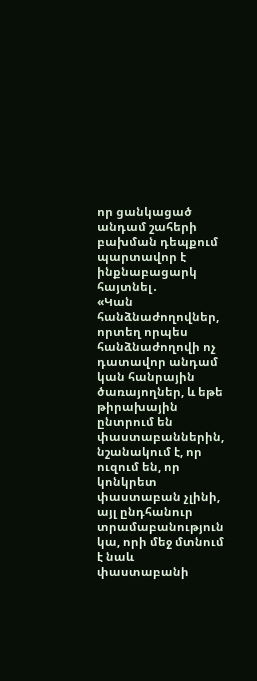որ ցանկացած անդամ շահերի բախման դեպքում պարտավոր է ինքնաբացարկ հայտնել․
«Կան հանձնաժողովներ, որտեղ որպես հանձնաժողովի ոչ դատավոր անդամ կան հանրային ծառայողներ, և եթե թիրախային ընտրում են փաստաբաններին, նշանակում է, որ ուզում են, որ կոնկրետ փաստաբան չլինի, այլ ընդհանուր տրամաբանություն կա, որի մեջ մտնում է նաև փաստաբանի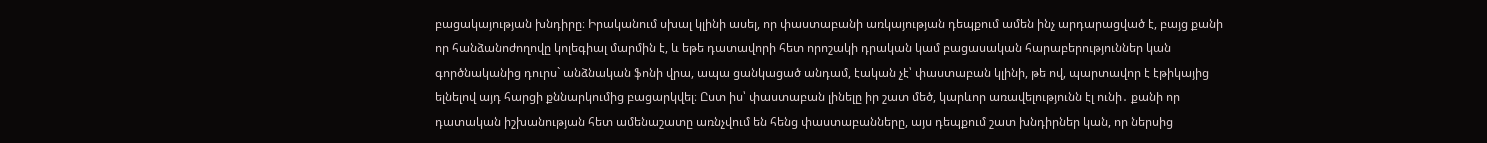բացակայության խնդիրը։ Իրականում սխալ կլինի ասել, որ փաստաբանի առկայության դեպքում ամեն ինչ արդարացված է, բայց քանի որ հանձանոժողովը կոլեգիալ մարմին է, և եթե դատավորի հետ որոշակի դրական կամ բացասական հարաբերություններ կան գործնականից դուրս` անձնական ֆոնի վրա, ապա ցանկացած անդամ, էական չէ՝ փաստաբան կլինի, թե ով, պարտավոր է էթիկայից ելնելով այդ հարցի քննարկումից բացարկվել։ Ըստ իս՝ փաստաբան լինելը իր շատ մեծ, կարևոր առավելությունն էլ ունի․ քանի որ դատական իշխանության հետ ամենաշատը առնչվում են հենց փաստաբանները, այս դեպքում շատ խնդիրներ կան, որ ներսից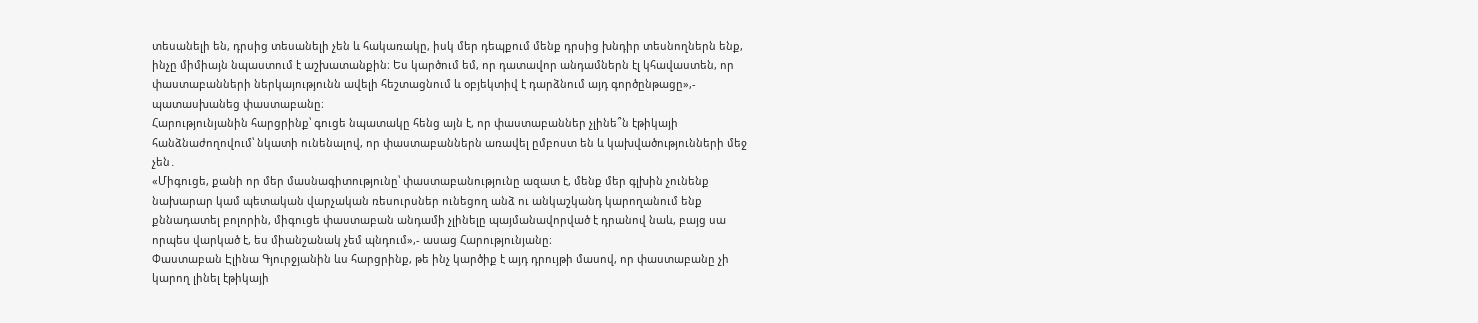տեսանելի են, դրսից տեսանելի չեն և հակառակը, իսկ մեր դեպքում մենք դրսից խնդիր տեսնողներն ենք, ինչը միմիայն նպաստում է աշխատանքին։ Ես կարծում եմ, որ դատավոր անդամներն էլ կհավաստեն, որ փաստաբանների ներկայությունն ավելի հեշտացնում և օբյեկտիվ է դարձնում այդ գործընթացը»,- պատասխանեց փաստաբանը։
Հարությունյանին հարցրինք՝ գուցե նպատակը հենց այն է, որ փաստաբաններ չլինե՞ն էթիկայի հանձնաժողովում՝ նկատի ունենալով, որ փաստաբաններն առավել ըմբոստ են և կախվածությունների մեջ չեն․
«Միգուցե, քանի որ մեր մասնագիտությունը՝ փաստաբանությունը ազատ է, մենք մեր գլխին չունենք նախարար կամ պետական վարչական ռեսուրսներ ունեցող անձ ու անկաշկանդ կարողանում ենք քննադատել բոլորին, միգուցե փաստաբան անդամի չլինելը պայմանավորված է դրանով նաև, բայց սա որպես վարկած է, ես միանշանակ չեմ պնդում»,- ասաց Հարությունյանը։
Փաստաբան Էլինա Գյուրջյանին ևս հարցրինք, թե ինչ կարծիք է այդ դրույթի մասով, որ փաստաբանը չի կարող լինել էթիկայի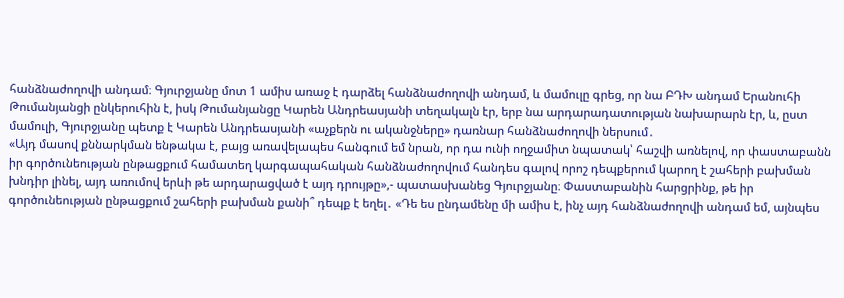հանձնաժողովի անդամ։ Գյուրջյանը մոտ 1 ամիս առաջ է դարձել հանձնաժողովի անդամ, և մամուլը գրեց, որ նա ԲԴԽ անդամ Երանուհի Թումանյանցի ընկերուհին է, իսկ Թումանյանցը Կարեն Անդրեասյանի տեղակալն էր, երբ նա արդարադատության նախարարն էր, և, ըստ մամուլի, Գյուրջյանը պետք է Կարեն Անդրեասյանի «աչքերն ու ականջները» դառնար հանձնաժողովի ներսում․
«Այդ մասով քննարկման ենթակա է, բայց առավելապես հանգում եմ նրան, որ դա ունի ողջամիտ նպատակ՝ հաշվի առնելով, որ փաստաբանն իր գործունեության ընթացքում համատեղ կարգապահական հանձնաժողովում հանդես գալով որոշ դեպքերում կարող է շահերի բախման խնդիր լինել, այդ առումով երևի թե արդարացված է այդ դրույթը»,- պատասխանեց Գյուրջյանը։ Փաստաբանին հարցրինք, թե իր գործունեության ընթացքում շահերի բախման քանի՞ դեպք է եղել․ «Դե ես ընդամենը մի ամիս է, ինչ այդ հանձնաժողովի անդամ եմ, այնպես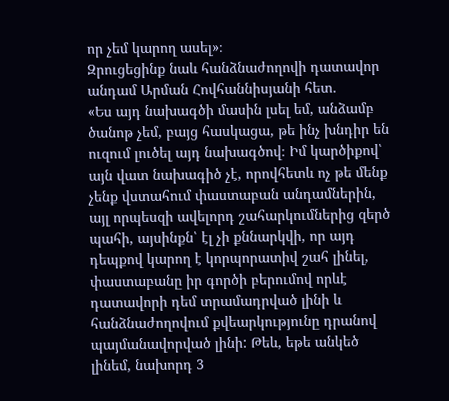որ չեմ կարող ասել»։
Զրուցեցինք նաև հանձնաժողովի դատավոր անդամ Արման Հովհաննիսյանի հետ․
«Ես այդ նախագծի մասին լսել եմ, անձամբ ծանոթ չեմ, բայց հասկացա, թե ինչ խնդիր են ուզում լուծել այդ նախագծով։ Իմ կարծիքով՝ այն վատ նախագիծ չէ, որովհետև ոչ թե մենք չենք վստահում փաստաբան անդամներին, այլ որպեսզի ավելորդ շահարկումներից զերծ պահի, այսինքն՝ էլ չի քննարկվի, որ այդ դեպքով կարող է կորպորատիվ շահ լինել, փաստաբանը իր գործի բերումով որևէ դատավորի դեմ տրամադրված լինի և հանձնաժողովում քվեարկությունը դրանով պայմանավորված լինի: Թեև, եթե անկեծ լինեմ, նախորդ 3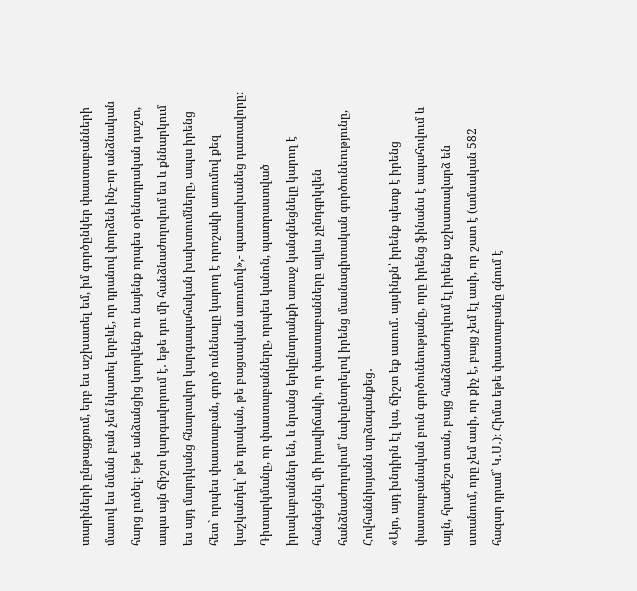տարիների ընթացքում, երբ ես աշխատել եմ, իմ գործընկեր փաստաբանների մասով ես նման բան չեմ նկատել երբևէ, որ դրանով փորձեն ինչ-որ անձնական հարց լուծել։ Եթե անձանցից կտրվենք ու նայենք որպես օրենսդրական դաշտ, ապա այն ճիշտ կարգավորում է․ եթե դու մի հանձնաժողովում ես և քննարկում ես այդ մարդկանց հնարավոր կարգապահական խախտումները, ապա իրենց հետ` որպես փաստաբան, գործ ունենալը կարող է որոշակի առումով քեզ կաշկանդել՝ թե դրական, թե բացսական առումով»,- պատասխանեց դատավորը։
Դիտարկմանը, որ փաստաբանները, որպես կանոն, պատրաստված իրավաբաններ են, և նրանց երկընտրանքի առաջ կանգնեցնելը կարող է հանգեցնել մի իրավիճակի, որ փաստաբանները այլևս չընդգրկվեն հանձնաժողովում՝ նախընտրելով իրենց մասնագիտական գործունեությունը, Հովհաննիսյանն արձագանքեց․
«Այո, այդ խնդիրն էլ կա, ճիշտ եք ասում․ այսինքն՝ իրենք պետք է իրենց փաստաբանական բուն գործունեությանը, որը իրենց ֆինանս է ապահովում և այլն, հրաժեշտ տան, բայց հանձնաժողվում էլ իրենք աշխատավարձ են ստանում, որը չեմ ասի, որ քիչ է, բայց չեմ էլ ասի, որ շատ է (ամսական 582 հազար դրամ` Կ․Ս․)։ Հիմա եթե փաստաբանը գնում է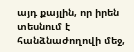այդ քայլին, որ իրեն տեսնում է հանձնաժողովի մեջ,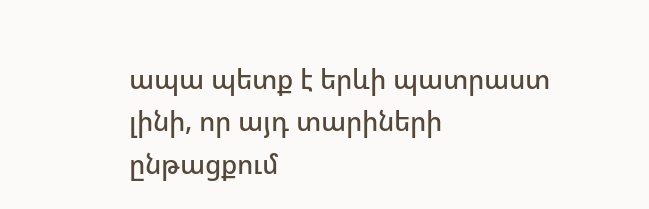ապա պետք է երևի պատրաստ լինի, որ այդ տարիների ընթացքում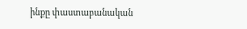ինքը փաստաբանական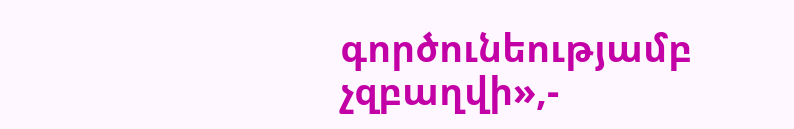գործունեությամբ չզբաղվի»,-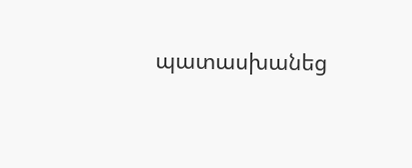պատասխանեց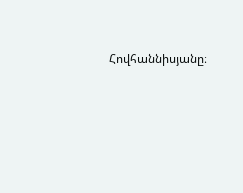Հովհաննիսյանը։